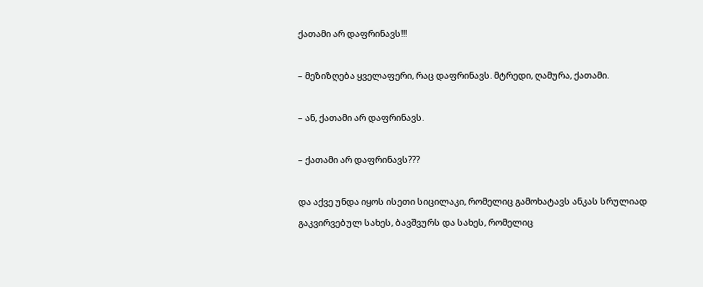ქათამი არ დაფრინავს!!!

– მეზიზღება ყველაფერი, რაც დაფრინავს. მტრედი, ღამურა, ქათამი.

– ან, ქათამი არ დაფრინავს.

– ქათამი არ დაფრინავს???

და აქვე უნდა იყოს ისეთი სიცილაკი, რომელიც გამოხატავს ანკას სრულიად გაკვირვებულ სახეს, ბავშვურს და სახეს, რომელიც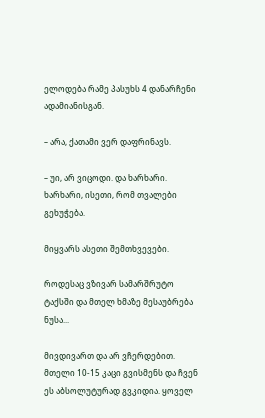ელოდება რამე პასუხს 4 დანარჩენი ადამიანისგან.

– არა, ქათამი ვერ დაფრინავს.

– უი, არ ვიცოდი. და ხარხარი. ხარხარი, ისეთი, რომ თვალები გეხუჭება.

მიყვარს ასეთი შემთხვევები.

როდესაც ვზივარ სამარშრუტო ტაქსში და მთელ ხმაზე მესაუბრება ნუსა...

მივდივართ და არ ვჩერდებით. მთელი 10-15 კაცი გვისმენს და ჩვენ ეს აბსოლუტურად გვკიდია. ყოველ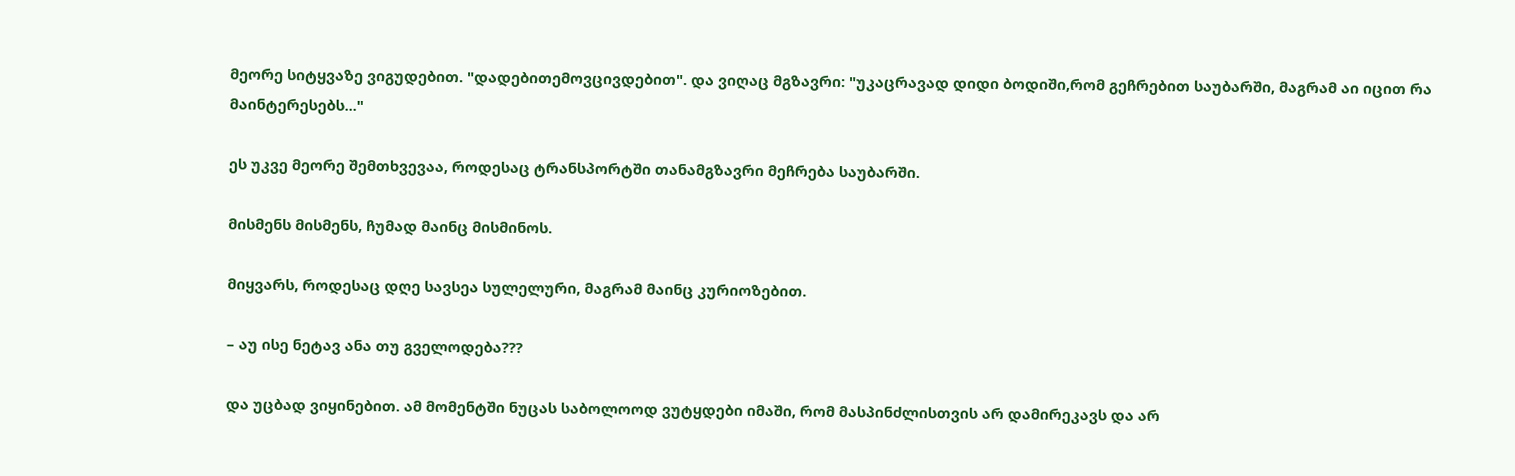მეორე სიტყვაზე ვიგუდებით. "დადებითემოვცივდებით". და ვიღაც მგზავრი: "უკაცრავად დიდი ბოდიში,რომ გეჩრებით საუბარში, მაგრამ აი იცით რა მაინტერესებს..."

ეს უკვე მეორე შემთხვევაა, როდესაც ტრანსპორტში თანამგზავრი მეჩრება საუბარში.

მისმენს მისმენს, ჩუმად მაინც მისმინოს.

მიყვარს, როდესაც დღე სავსეა სულელური, მაგრამ მაინც კურიოზებით.

– აუ ისე ნეტავ ანა თუ გველოდება???

და უცბად ვიყინებით. ამ მომენტში ნუცას საბოლოოდ ვუტყდები იმაში, რომ მასპინძლისთვის არ დამირეკავს და არ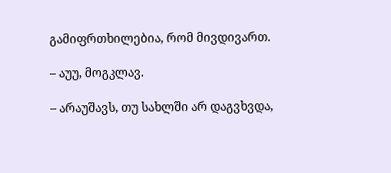გამიფრთხილებია, რომ მივდივართ.

– აუუ, მოგკლავ.

– არაუშავს, თუ სახლში არ დაგვხვდა,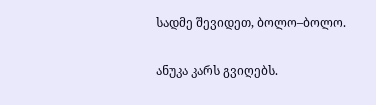სადმე შევიდეთ, ბოლო–ბოლო.

ანუკა კარს გვიღებს.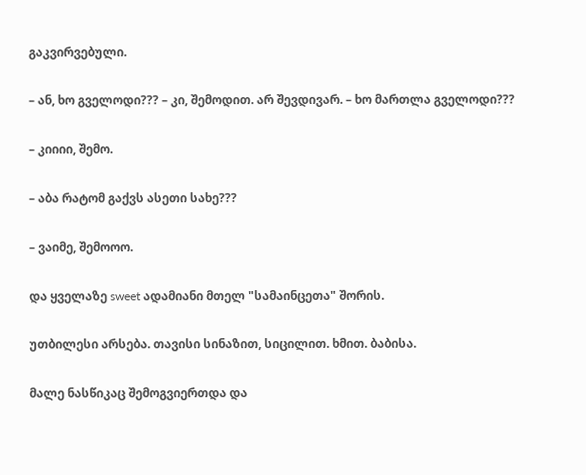გაკვირვებული.

– ან, ხო გველოდი??? – კი, შემოდით. არ შევდივარ. – ხო მართლა გველოდი???

– კიიიი, შემო.

– აბა რატომ გაქვს ასეთი სახე???

– ვაიმე, შემოოო.

და ყველაზე sweet ადამიანი მთელ "სამაინცეთა" შორის.

უთბილესი არსება. თავისი სინაზით, სიცილით. ხმით. ბაბისა.

მალე ნასწიკაც შემოგვიერთდა და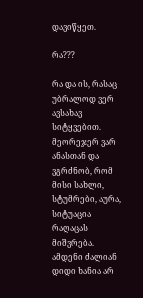დავიწყეთ.

რა???

რა და ის, რასაც უბრალოდ ვერ ავსახავ სიტყვებით. მეორეჯერ ვარ ანასთან და ვგრძნობ, რომ მისი სახლი, სტუმრები, აურა, სიტუაცია რაღაცას მიშვრება. ამდენი ძალიან დიდი ხანია არ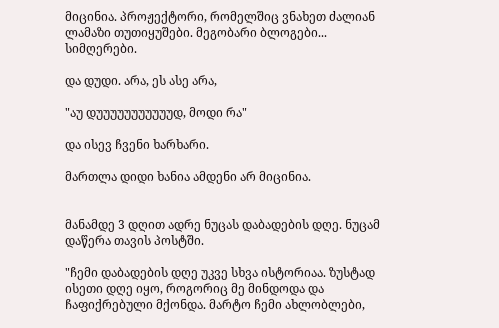მიცინია. პროჟექტორი, რომელშიც ვნახეთ ძალიან ლამაზი თუთიყუშები. მეგობარი ბლოგები... სიმღერები.

და დუდი. არა, ეს ასე არა,

"აუ დუუუუუუუუუუუდ, მოდი რა"

და ისევ ჩვენი ხარხარი.

მართლა დიდი ხანია ამდენი არ მიცინია.


მანამდე 3 დღით ადრე ნუცას დაბადების დღე. ნუცამ დაწერა თავის პოსტში.

"ჩემი დაბადების დღე უკვე სხვა ისტორიაა. ზუსტად ისეთი დღე იყო, როგორიც მე მინდოდა და ჩაფიქრებული მქონდა. მარტო ჩემი ახლობლები,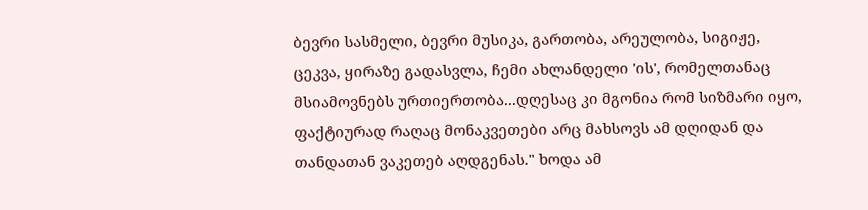ბევრი სასმელი, ბევრი მუსიკა, გართობა, არეულობა, სიგიჟე, ცეკვა, ყირაზე გადასვლა, ჩემი ახლანდელი 'ის', რომელთანაც მსიამოვნებს ურთიერთობა...დღესაც კი მგონია რომ სიზმარი იყო, ფაქტიურად რაღაც მონაკვეთები არც მახსოვს ამ დღიდან და თანდათან ვაკეთებ აღდგენას." ხოდა ამ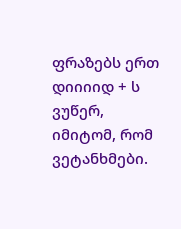ფრაზებს ერთ დიიიიდ + ს ვუწერ, იმიტომ, რომ ვეტანხმები.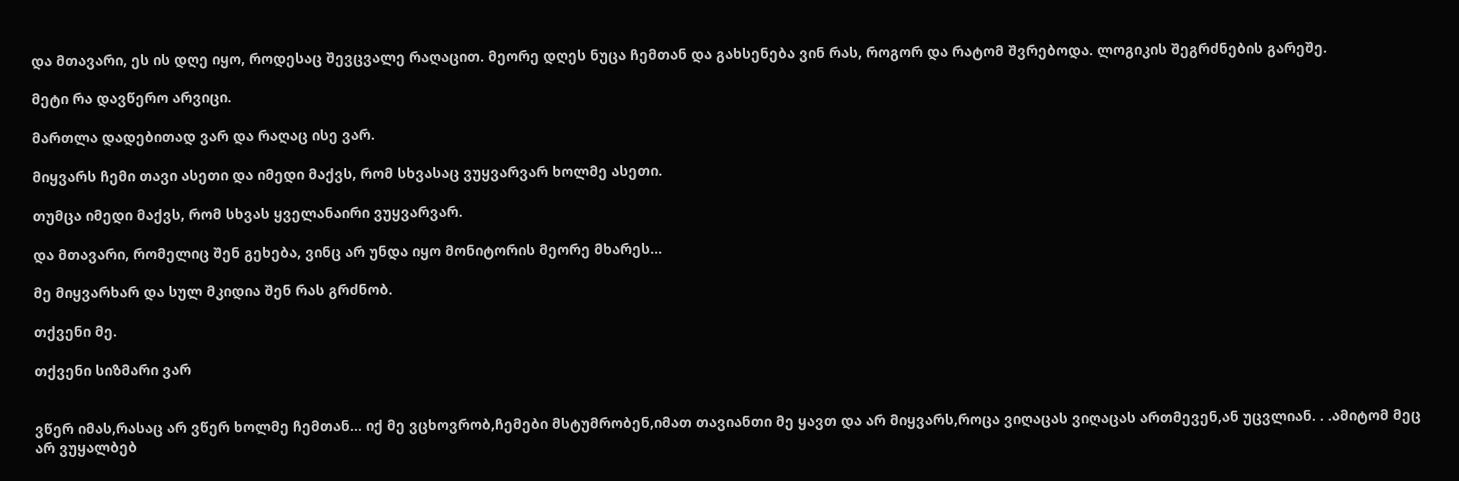და მთავარი, ეს ის დღე იყო, როდესაც შევცვალე რაღაცით. მეორე დღეს ნუცა ჩემთან და გახსენება ვინ რას, როგორ და რატომ შვრებოდა. ლოგიკის შეგრძნების გარეშე.

მეტი რა დავწერო არვიცი.

მართლა დადებითად ვარ და რაღაც ისე ვარ.

მიყვარს ჩემი თავი ასეთი და იმედი მაქვს, რომ სხვასაც ვუყვარვარ ხოლმე ასეთი.

თუმცა იმედი მაქვს, რომ სხვას ყველანაირი ვუყვარვარ.

და მთავარი, რომელიც შენ გეხება, ვინც არ უნდა იყო მონიტორის მეორე მხარეს...

მე მიყვარხარ და სულ მკიდია შენ რას გრძნობ.

თქვენი მე.

თქვენი სიზმარი ვარ


ვწერ იმას,რასაც არ ვწერ ხოლმე ჩემთან… იქ მე ვცხოვრობ,ჩემები მსტუმრობენ,იმათ თავიანთი მე ყავთ და არ მიყვარს,როცა ვიღაცას ვიღაცას ართმევენ,ან უცვლიან. . .ამიტომ მეც არ ვუყალბებ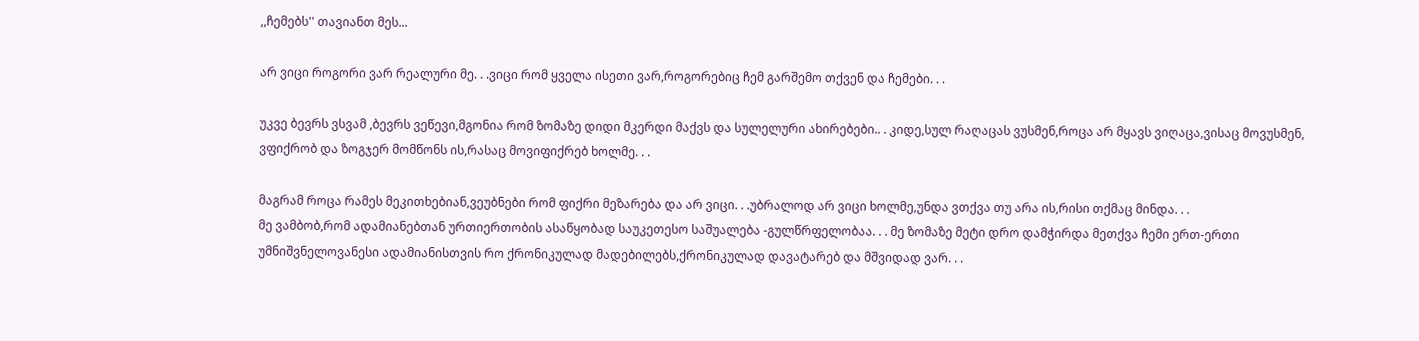,,ჩემებს'' თავიანთ მეს...

არ ვიცი როგორი ვარ რეალური მე. . .ვიცი რომ ყველა ისეთი ვარ,როგორებიც ჩემ გარშემო თქვენ და ჩემები. . .

უკვე ბევრს ვსვამ ,ბევრს ვეწევი,მგონია რომ ზომაზე დიდი მკერდი მაქვს და სულელური ახირებები.. . კიდე,სულ რაღაცას ვუსმენ,როცა არ მყავს ვიღაცა,ვისაც მოვუსმენ, ვფიქრობ და ზოგჯერ მომწონს ის,რასაც მოვიფიქრებ ხოლმე. . .

მაგრამ როცა რამეს მეკითხებიან,ვეუბნები რომ ფიქრი მეზარება და არ ვიცი. . .უბრალოდ არ ვიცი ხოლმე,უნდა ვთქვა თუ არა ის,რისი თქმაც მინდა. . .
მე ვამბობ,რომ ადამიანებთან ურთიერთობის ასაწყობად საუკეთესო საშუალება -გულწრფელობაა. . . მე ზომაზე მეტი დრო დამჭირდა მეთქვა ჩემი ერთ-ერთი უმნიშვნელოვანესი ადამიანისთვის რო ქრონიკულად მადებილებს,ქრონიკულად დავატარებ და მშვიდად ვარ. . .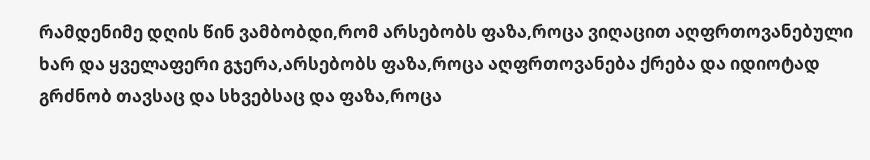რამდენიმე დღის წინ ვამბობდი,რომ არსებობს ფაზა,როცა ვიღაცით აღფრთოვანებული ხარ და ყველაფერი გჯერა,არსებობს ფაზა,როცა აღფრთოვანება ქრება და იდიოტად გრძნობ თავსაც და სხვებსაც და ფაზა,როცა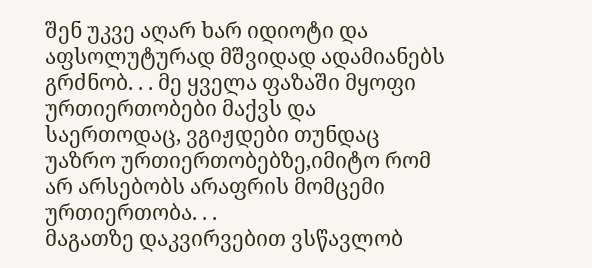შენ უკვე აღარ ხარ იდიოტი და აფსოლუტურად მშვიდად ადამიანებს გრძნობ. . . მე ყველა ფაზაში მყოფი ურთიერთობები მაქვს და საერთოდაც, ვგიჟდები თუნდაც უაზრო ურთიერთობებზე,იმიტო რომ არ არსებობს არაფრის მომცემი ურთიერთობა. . .
მაგათზე დაკვირვებით ვსწავლობ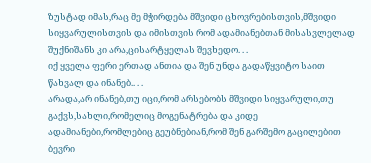ზუსტად იმას,რაც მე მჭირდება მშვიდი ცხოვრებისთვის,მშვიდი სიყვარულისთვის და იმისთვის რომ ადამიანებთან მისასვლელად შუქნიშანს კი არა,ცისარტყელას შევხედო. . .
იქ ყველა ფერი ერთად ანთია და შენ უნდა გადაწყვიტო საით წახვალ და ინანებ.. . .
არადა,არ ინანებ,თუ იცი,რომ არსებობს მშვიდი სიყვარული,თუ გაქვს,სახლი,რომელიც მოგენატრება და კიდე ადამიანები,რომლებიც გეუბნებიან,რომ შენ გარშემო გაცილებით ბევრი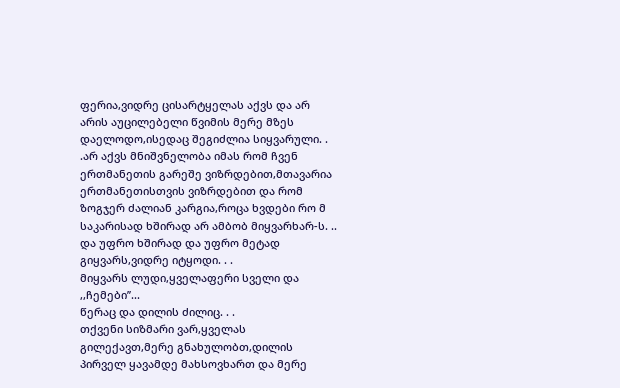ფერია,ვიდრე ცისარტყელას აქვს და არ არის აუცილებელი წვიმის მერე მზეს დაელოდო,ისედაც შეგიძლია სიყვარული. . .არ აქვს მნიშვნელობა იმას რომ ჩვენ ერთმანეთის გარეშე ვიზრდებით,მთავარია ერთმანეთისთვის ვიზრდებით და რომ ზოგჯერ ძალიან კარგია,როცა ხვდები რო მ საკარისად ხშირად არ ამბობ მიყვარხარ-ს. .. და უფრო ხშირად და უფრო მეტად გიყვარს,ვიდრე იტყოდი. . .
მიყვარს ლუდი,ყველაფერი სველი და ,,ჩემები’’...
წერაც და დილის ძილიც. . .
თქვენი სიზმარი ვარ,ყველას გილექავთ,მერე გნახულობთ,დილის პირველ ყავამდე მახსოვხართ და მერე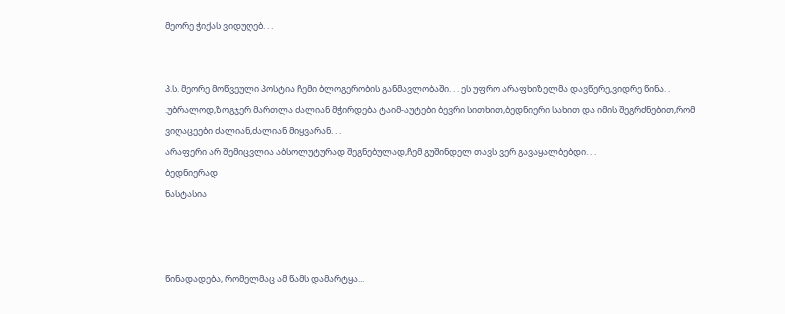მეორე ჭიქას ვიდუღებ. . .


პ.ს. მეორე მოწვეული პოსტია ჩემი ბლოგერობის განმავლობაში. . . ეს უფრო არაფხიზელმა დავწერე,ვიდრე წინა. . .უბრალოდ,ზოგჯერ მართლა ძალიან მჭირდება ტაიმ-აუტები ბევრი სითხით,ბედნიერი სახით და იმის შეგრძნებით,რომ ვიღაცეები ძალიან,ძალიან მიყვარან. . .
არაფერი არ შემიცვლია აბსოლუტურად შეგნებულად,ჩემ გუშინდელ თავს ვერ გავაყალბებდი. . .
ბედნიერად
ნასტასია



წინადადება, რომელმაც ამ წამს დამარტყა...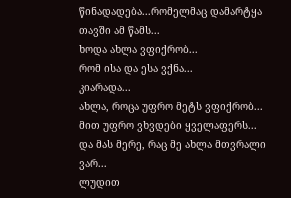წინადადება...რომელმაც დამარტყა თავში ამ წამს...
ხოდა ახლა ვფიქრობ...
რომ ისა და ესა ვქნა...
კიარადა...
ახლა, როცა უფრო მეტს ვფიქრობ...
მით უფრო ვხვდები ყველაფერს...
და მას მერე, რაც მე ახლა მთვრალი ვარ...
ლუდით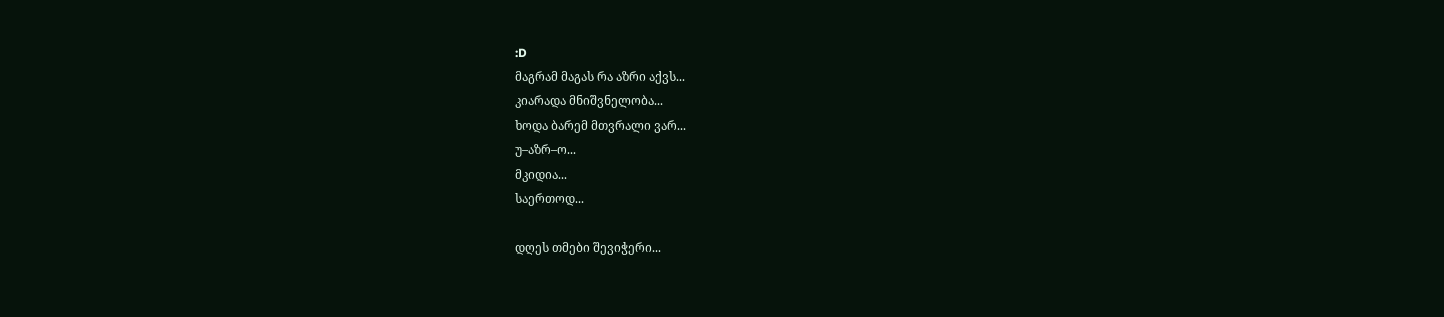:D
მაგრამ მაგას რა აზრი აქვს...
კიარადა მნიშვნელობა...
ხოდა ბარემ მთვრალი ვარ...
უ–აზრ–ო...
მკიდია...
საერთოდ...

დღეს თმები შევიჭერი...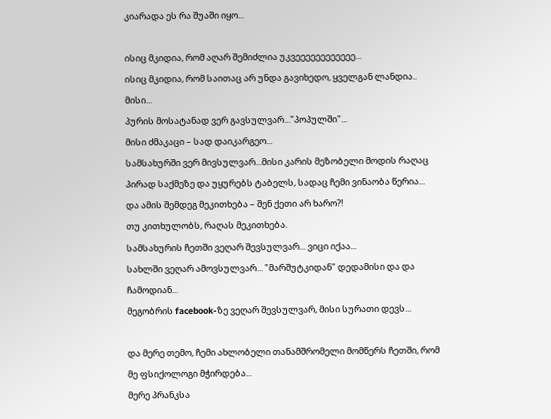კიარადა ეს რა შუაში იყო...

ისიც მკიდია, რომ აღარ შემიძლია უკვეეეეეეეეეეეე...
ისიც მკიდია, რომ საითაც არ უნდა გავიხედო, ყველგან ლანდია..
მისი...
პურის მოსატანად ვერ გავსულვარ..."პოპულში"...
მისი ძმაკაცი – სად დაიკარგეო...
სამსახურში ვერ მივსულვარ...მისი კარის მეზობელი მოდის რაღაც პირად საქმეზე და უყურებს ტაბელს, სადაც ჩემი ვინაობა წერია...
და ამის შემდეგ მეკითხება – შენ ქეთი არ ხარო?!
თუ კითხულობს, რაღას მეკითხება.
სამსახურის ჩეთში ვეღარ შევსულვარ... ვიცი იქაა...
სახლში ვეღარ ამოვსულვარ... "მარშუტკიდან" დედამისი და და ჩამოდიან...
მეგობრის facebook-ზე ვეღარ შევსულვარ, მისი სურათი დევს...

და მერე თემო, ჩემი ახლობელი თანამშრომელი მომწერს ჩეთში, რომ მე ფსიქოლოგი მჭირდება...
მერე პრანკსა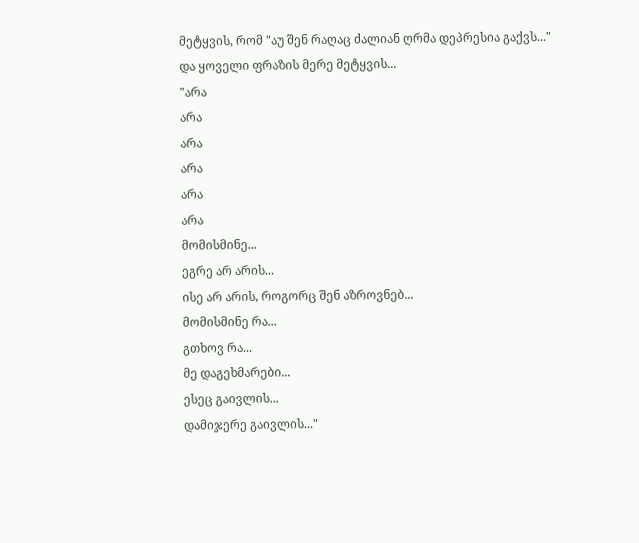მეტყვის, რომ "აუ შენ რაღაც ძალიან ღრმა დეპრესია გაქვს..."
და ყოველი ფრაზის მერე მეტყვის...
"არა
არა
არა
არა
არა
არა
მომისმინე...
ეგრე არ არის...
ისე არ არის, როგორც შენ აზროვნებ...
მომისმინე რა...
გთხოვ რა...
მე დაგეხმარები...
ესეც გაივლის...
დამიჯერე გაივლის..."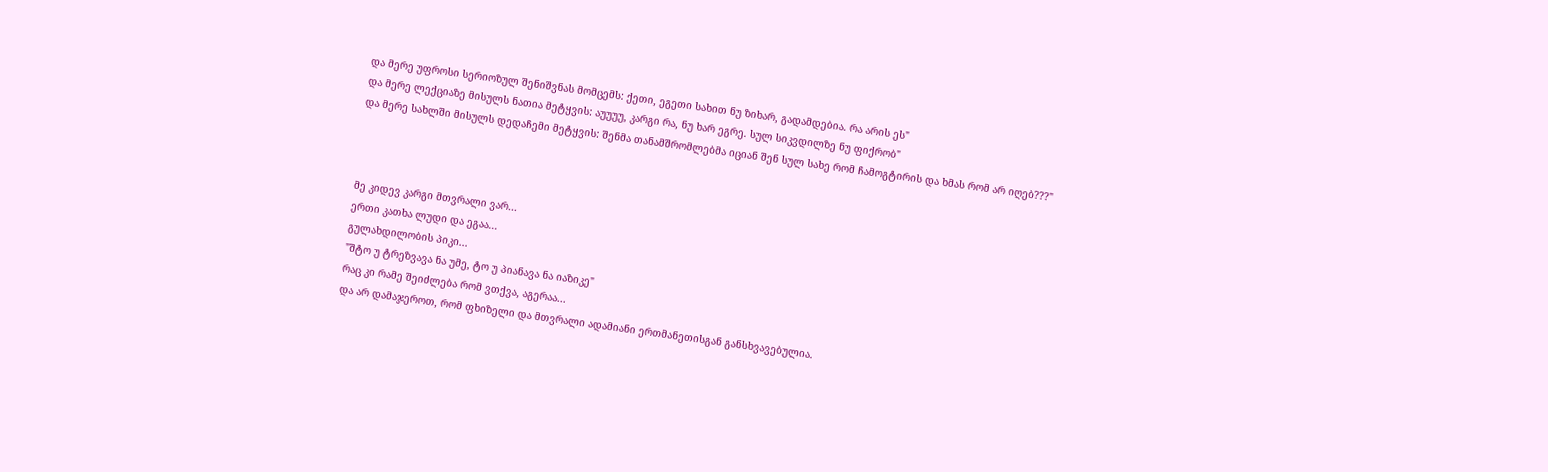და მერე უფროსი სერიოზულ შენიშვნას მომცემს: ქეთი, ეგეთი სახით ნუ ზიხარ, გადამდებია. რა არის ეს"
და მერე ლექციაზე მისულს ნათია მეტყვის: აუუუუ, კარგი რა, ნუ ხარ ეგრე. სულ სიკვდილზე ნუ ფიქრობ"
და მერე სახლში მისულს დედაჩემი მეტყვის: შენმა თანამშრომლებმა იციან შენ სულ სახე რომ ჩამოგტირის და ხმას რომ არ იღებ???"



მე კიდევ კარგი მთვრალი ვარ...
ერთი კათხა ლუდი და ეგაა...
გულახდილობის პიკი...
"შტო უ ტრეზვავა ნა უმე, ტო უ პიანავა ნა იაზიკე"
რაც კი რამე შეიძლება რომ ვთქვა, აგერაა...
და არ დამაჯეროთ, რომ ფხიზელი და მთვრალი ადამიანი ერთმანეთისგან განსხვავებულია.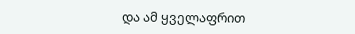და ამ ყველაფრით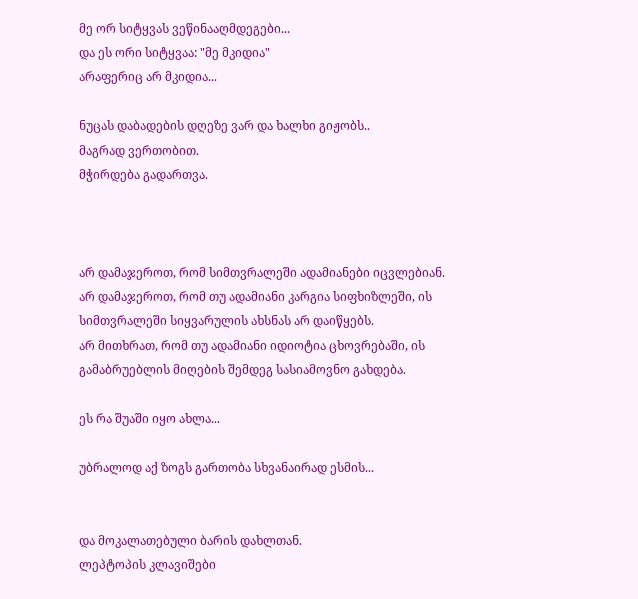მე ორ სიტყვას ვეწინააღმდეგები...
და ეს ორი სიტყვაა: "მე მკიდია"
არაფერიც არ მკიდია...

ნუცას დაბადების დღეზე ვარ და ხალხი გიჟობს..
მაგრად ვერთობით.
მჭირდება გადართვა.



არ დამაჯეროთ, რომ სიმთვრალეში ადამიანები იცვლებიან.
არ დამაჯეროთ, რომ თუ ადამიანი კარგია სიფხიზლეში, ის სიმთვრალეში სიყვარულის ახსნას არ დაიწყებს.
არ მითხრათ, რომ თუ ადამიანი იდიოტია ცხოვრებაში, ის გამაბრუებლის მიღების შემდეგ სასიამოვნო გახდება.

ეს რა შუაში იყო ახლა...

უბრალოდ აქ ზოგს გართობა სხვანაირად ესმის...


და მოკალათებული ბარის დახლთან.
ლეპტოპის კლავიშები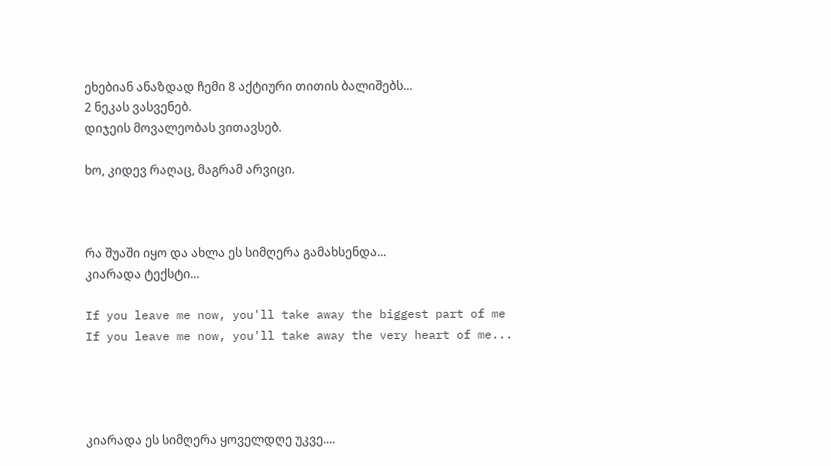ეხებიან ანაზდად ჩემი 8 აქტიური თითის ბალიშებს...
2 ნეკას ვასვენებ.
დიჯეის მოვალეობას ვითავსებ.

ხო, კიდევ რაღაც, მაგრამ არვიცი.



რა შუაში იყო და ახლა ეს სიმღერა გამახსენდა...
კიარადა ტექსტი...

If you leave me now, you'll take away the biggest part of me
If you leave me now, you'll take away the very heart of me...




კიარადა ეს სიმღერა ყოველდღე უკვე....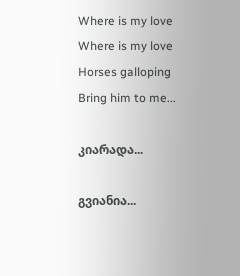Where is my love
Where is my love
Horses galloping
Bring him to me...

კიარადა...

გვიანია...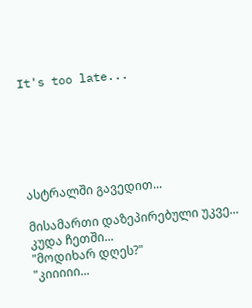It's too late...






ასტრალში გავედით...

მისამართი დაზეპირებული უკვე...
კუდა ჩეთში...
"მოდიხარ დღეს?"
"კიიიიი...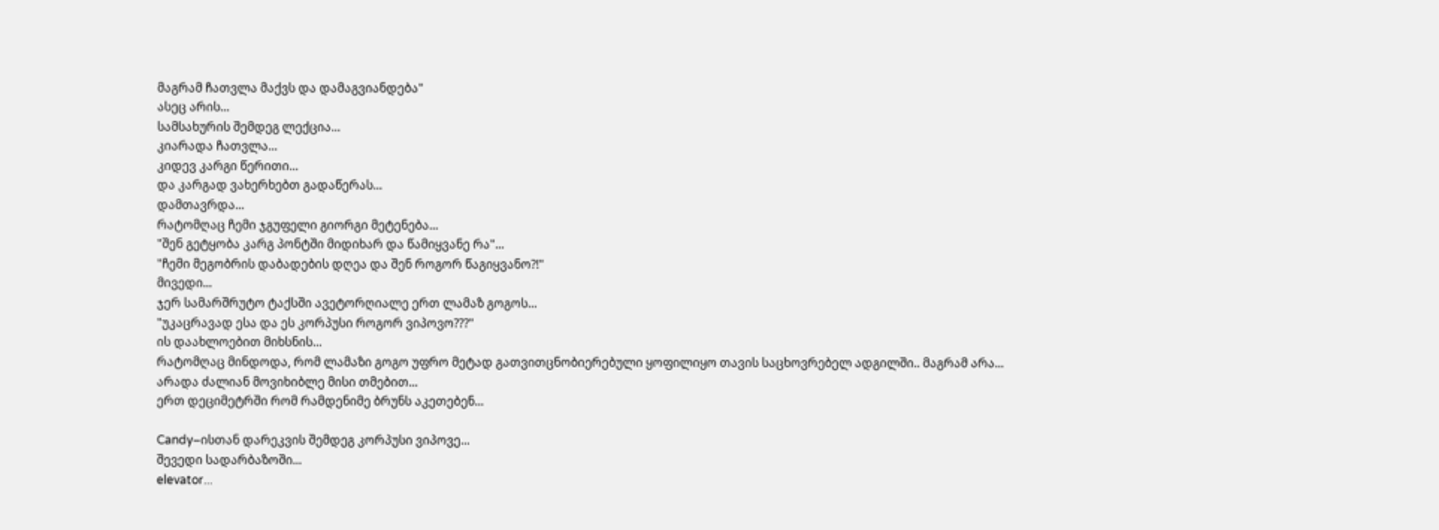მაგრამ ჩათვლა მაქვს და დამაგვიანდება"
ასეც არის...
სამსახურის შემდეგ ლექცია...
კიარადა ჩათვლა...
კიდევ კარგი წერითი...
და კარგად ვახერხებთ გადაწერას...
დამთავრდა...
რატომღაც ჩემი ჯგუფელი გიორგი მეტენება...
"შენ გეტყობა კარგ პონტში მიდიხარ და წამიყვანე რა"...
"ჩემი მეგობრის დაბადების დღეა და შენ როგორ წაგიყვანო?!"
მივედი...
ჯერ სამარშრუტო ტაქსში ავეტორღიალე ერთ ლამაზ გოგოს...
"უკაცრავად ესა და ეს კორპუსი როგორ ვიპოვო???"
ის დაახლოებით მიხსნის...
რატომღაც მინდოდა, რომ ლამაზი გოგო უფრო მეტად გათვითცნობიერებული ყოფილიყო თავის საცხოვრებელ ადგილში.. მაგრამ არა...
არადა ძალიან მოვიხიბლე მისი თმებით...
ერთ დეციმეტრში რომ რამდენიმე ბრუნს აკეთებენ...

Candy–ისთან დარეკვის შემდეგ კორპუსი ვიპოვე...
შევედი სადარბაზოში...
elevator...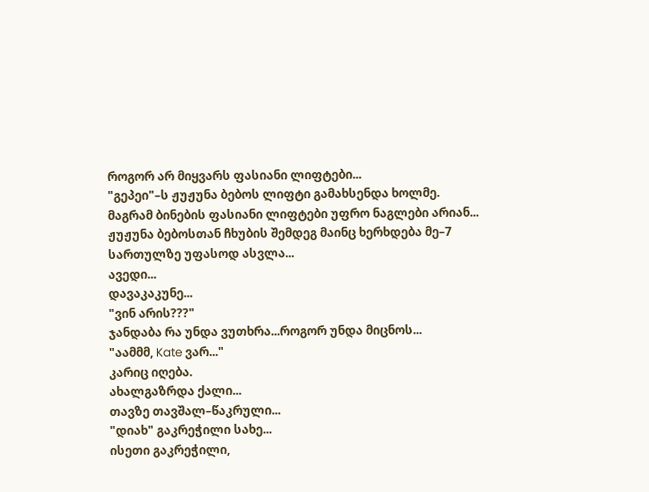როგორ არ მიყვარს ფასიანი ლიფტები...
"გეპეი"–ს ჟუჟუნა ბებოს ლიფტი გამახსენდა ხოლმე.
მაგრამ ბინების ფასიანი ლიფტები უფრო ნაგლები არიან...
ჟუჟუნა ბებოსთან ჩხუბის შემდეგ მაინც ხერხდება მე–7 სართულზე უფასოდ ასვლა...
ავედი...
დავაკაკუნე...
"ვინ არის???"
ჯანდაბა რა უნდა ვუთხრა...როგორ უნდა მიცნოს...
"აამმმ, Kate ვარ..."
კარიც იღება.
ახალგაზრდა ქალი...
თავზე თავშალ–წაკრული...
"დიახ" გაკრეჭილი სახე...
ისეთი გაკრეჭილი,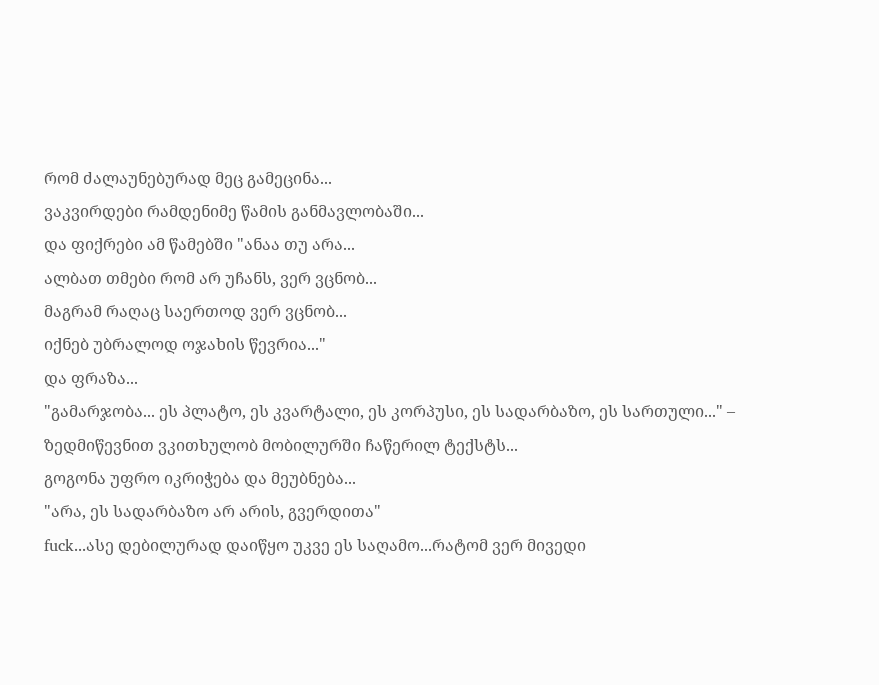რომ ძალაუნებურად მეც გამეცინა...
ვაკვირდები რამდენიმე წამის განმავლობაში...
და ფიქრები ამ წამებში "ანაა თუ არა...
ალბათ თმები რომ არ უჩანს, ვერ ვცნობ...
მაგრამ რაღაც საერთოდ ვერ ვცნობ...
იქნებ უბრალოდ ოჯახის წევრია..."
და ფრაზა...
"გამარჯობა... ეს პლატო, ეს კვარტალი, ეს კორპუსი, ეს სადარბაზო, ეს სართული..." – ზედმიწევნით ვკითხულობ მობილურში ჩაწერილ ტექსტს...
გოგონა უფრო იკრიჭება და მეუბნება...
"არა, ეს სადარბაზო არ არის, გვერდითა"
fuck...ასე დებილურად დაიწყო უკვე ეს საღამო...რატომ ვერ მივედი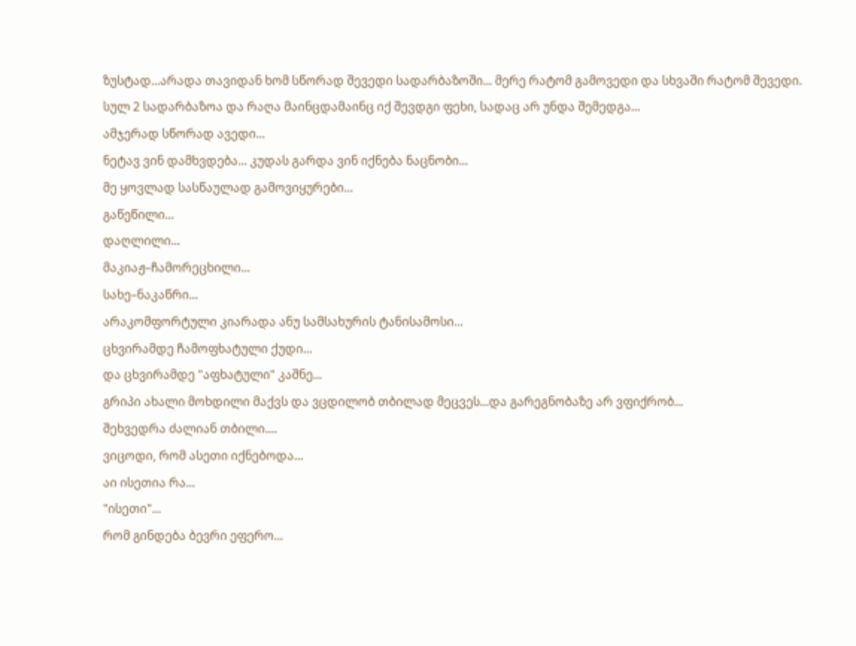ზუსტად...არადა თავიდან ხომ სწორად შევედი სადარბაზოში... მერე რატომ გამოვედი და სხვაში რატომ შევედი. სულ 2 სადარბაზოა და რაღა მაინცდამაინც იქ შევდგი ფეხი, სადაც არ უნდა შემედგა...
ამჯერად სწორად ავედი...
ნეტავ ვინ დამხვდება... კუდას გარდა ვინ იქნება ნაცნობი...
მე ყოვლად სასწაულად გამოვიყურები...
გაწეწილი...
დაღლილი...
მაკიაჟ–ჩამორეცხილი...
სახე–ნაკაწრი...
არაკომფორტული კიარადა ანუ სამსახურის ტანისამოსი...
ცხვირამდე ჩამოფხატული ქუდი...
და ცხვირამდე "აფხატული" კაშნე...
გრიპი ახალი მოხდილი მაქვს და ვცდილობ თბილად მეცვეს...და გარეგნობაზე არ ვფიქრობ...
შეხვედრა ძალიან თბილი....
ვიცოდი, რომ ასეთი იქნებოდა...
აი ისეთია რა...
"ისეთი"...
რომ გინდება ბევრი ეფერო...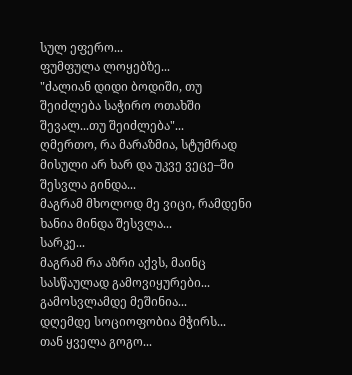სულ ეფერო...
ფუმფულა ლოყებზე...
"ძალიან დიდი ბოდიში, თუ შეიძლება საჭირო ოთახში შევალ...თუ შეიძლება"...
ღმერთო, რა მარაზმია, სტუმრად მისული არ ხარ და უკვე ვეცე–ში შესვლა გინდა...
მაგრამ მხოლოდ მე ვიცი, რამდენი ხანია მინდა შესვლა...
სარკე...
მაგრამ რა აზრი აქვს, მაინც სასწაულად გამოვიყურები...
გამოსვლამდე მეშინია...
დღემდე სოციოფობია მჭირს...
თან ყველა გოგო...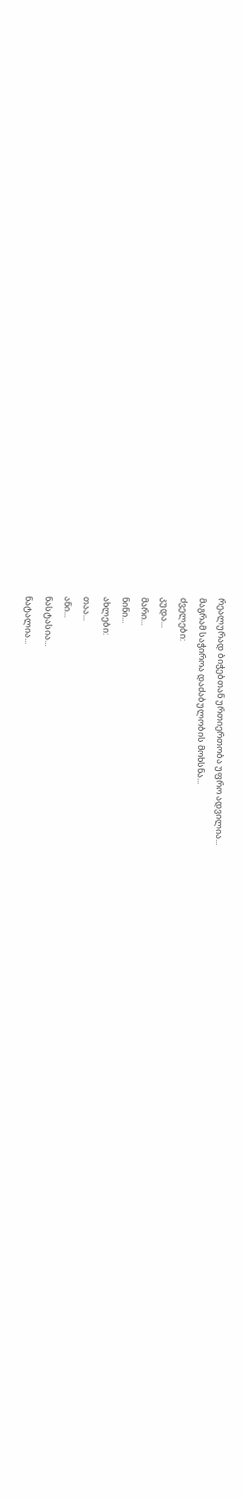რეალურად ბიჭებთან ურთიერთობა უფრო ადვილია...
მაგრამ საჭიროა დაძაბულობის მოხსნა...
ძველები:
კუდა...
მარი...
ნინი...
ახლები:
თაა...
ანი...
ნასტასია...
ნატალია...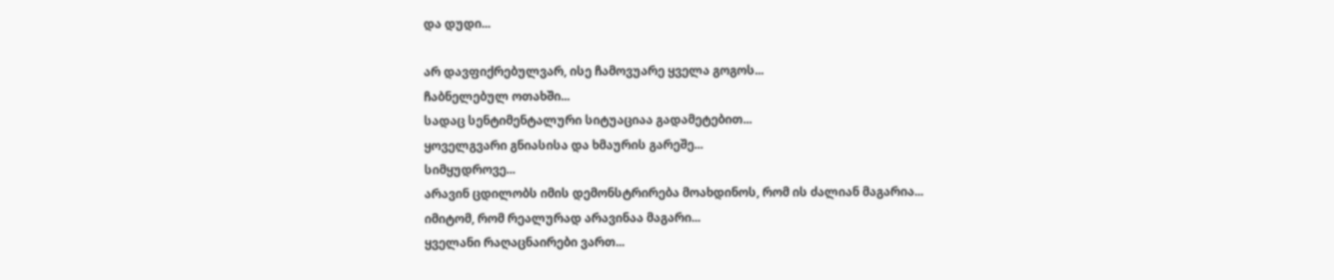და დუდი...

არ დავფიქრებულვარ, ისე ჩამოვუარე ყველა გოგოს...
ჩაბნელებულ ოთახში...
სადაც სენტიმენტალური სიტუაციაა გადამეტებით...
ყოველგვარი გნიასისა და ხმაურის გარეშე...
სიმყუდროვე...
არავინ ცდილობს იმის დემონსტრირება მოახდინოს, რომ ის ძალიან მაგარია...
იმიტომ, რომ რეალურად არავინაა მაგარი...
ყველანი რაღაცნაირები ვართ...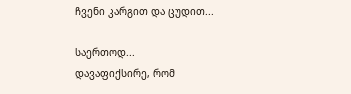ჩვენი კარგით და ცუდით...

საერთოდ...
დავაფიქსირე, რომ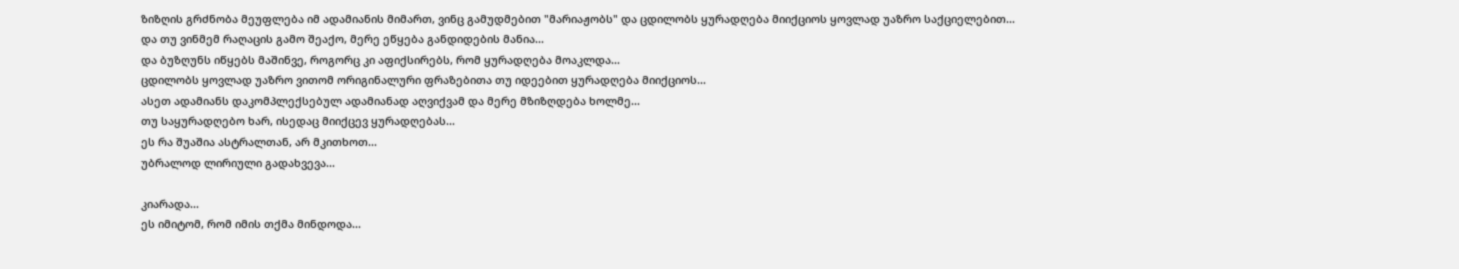ზიზღის გრძნობა მეუფლება იმ ადამიანის მიმართ, ვინც გამუდმებით "მარიაჟობს" და ცდილობს ყურადღება მიიქციოს ყოვლად უაზრო საქციელებით...
და თუ ვინმემ რაღაცის გამო შეაქო, მერე ეწყება განდიდების მანია...
და ბუზღუნს იწყებს მაშინვე, როგორც კი აფიქსირებს, რომ ყურადღება მოაკლდა...
ცდილობს ყოვლად უაზრო ვითომ ორიგინალური ფრაზებითა თუ იდეებით ყურადღება მიიქციოს...
ასეთ ადამიანს დაკომპლექსებულ ადამიანად აღვიქვამ და მერე მზიზღდება ხოლმე...
თუ საყურადღებო ხარ, ისედაც მიიქცევ ყურადღებას...
ეს რა შუაშია ასტრალთან, არ მკითხოთ...
უბრალოდ ლირიული გადახვევა...

კიარადა...
ეს იმიტომ, რომ იმის თქმა მინდოდა...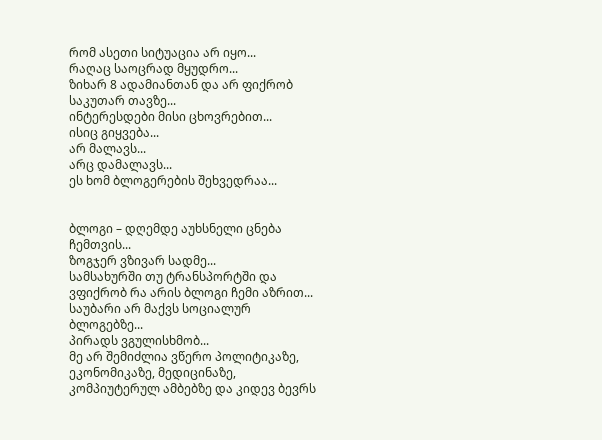რომ ასეთი სიტუაცია არ იყო...
რაღაც საოცრად მყუდრო...
ზიხარ 8 ადამიანთან და არ ფიქრობ საკუთარ თავზე...
ინტერესდები მისი ცხოვრებით...
ისიც გიყვება...
არ მალავს...
არც დამალავს...
ეს ხომ ბლოგერების შეხვედრაა...


ბლოგი – დღემდე აუხსნელი ცნება ჩემთვის...
ზოგჯერ ვზივარ სადმე...
სამსახურში თუ ტრანსპორტში და ვფიქრობ რა არის ბლოგი ჩემი აზრით...
საუბარი არ მაქვს სოციალურ ბლოგებზე...
პირადს ვგულისხმობ...
მე არ შემიძლია ვწერო პოლიტიკაზე, ეკონომიკაზე, მედიცინაზე, კომპიუტერულ ამბებზე და კიდევ ბევრს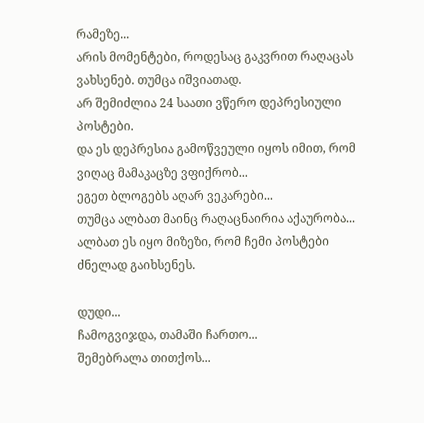რამეზე...
არის მომენტები, როდესაც გაკვრით რაღაცას ვახსენებ. თუმცა იშვიათად.
არ შემიძლია 24 საათი ვწერო დეპრესიული პოსტები.
და ეს დეპრესია გამოწვეული იყოს იმით, რომ ვიღაც მამაკაცზე ვფიქრობ...
ეგეთ ბლოგებს აღარ ვეკარები...
თუმცა ალბათ მაინც რაღაცნაირია აქაურობა...
ალბათ ეს იყო მიზეზი, რომ ჩემი პოსტები ძნელად გაიხსენეს.

დუდი...
ჩამოგვიჯდა, თამაში ჩართო...
შემებრალა თითქოს...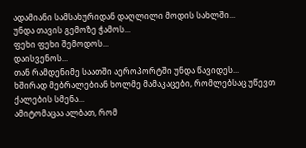ადამიანი სამსახურიდან დაღლილი მოდის სახლში...
უნდა თავის გემოზე ჭამოს...
ფეხი ფეხი შემოდოს...
დაისვენოს...
თან რამდენიმე საათში აეროპორტში უნდა წავიდეს...
ხშირად მებრალებიან ხოლმე მამაკაცები, რომლებსაც უწევთ ქალების სმენა...
ამიტომაცაა ალბათ, რომ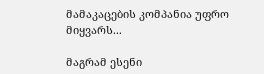მამაკაცების კომპანია უფრო მიყვარს...

მაგრამ ესენი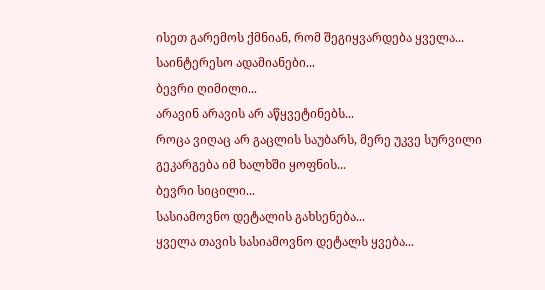ისეთ გარემოს ქმნიან, რომ შეგიყვარდება ყველა...
საინტერესო ადამიანები...
ბევრი ღიმილი...
არავინ არავის არ აწყვეტინებს...
როცა ვიღაც არ გაცლის საუბარს, მერე უკვე სურვილი გეკარგება იმ ხალხში ყოფნის...
ბევრი სიცილი...
სასიამოვნო დეტალის გახსენება...
ყველა თავის სასიამოვნო დეტალს ყვება...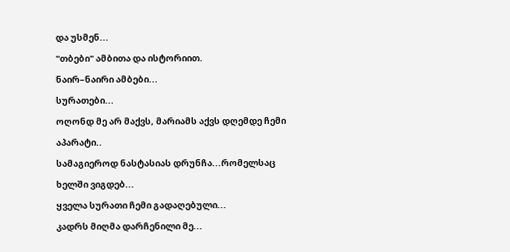და უსმენ...
"თბები" ამბითა და ისტორიით.
ნაირ–ნაირი ამბები...
სურათები...
ოღონდ მე არ მაქვს, მარიამს აქვს დღემდე ჩემი აპარატი..
სამაგიეროდ ნასტასიას დრუნჩა...რომელსაც ხელში ვიგდებ...
ყველა სურათი ჩემი გადაღებული...
კადრს მიღმა დარჩენილი მე...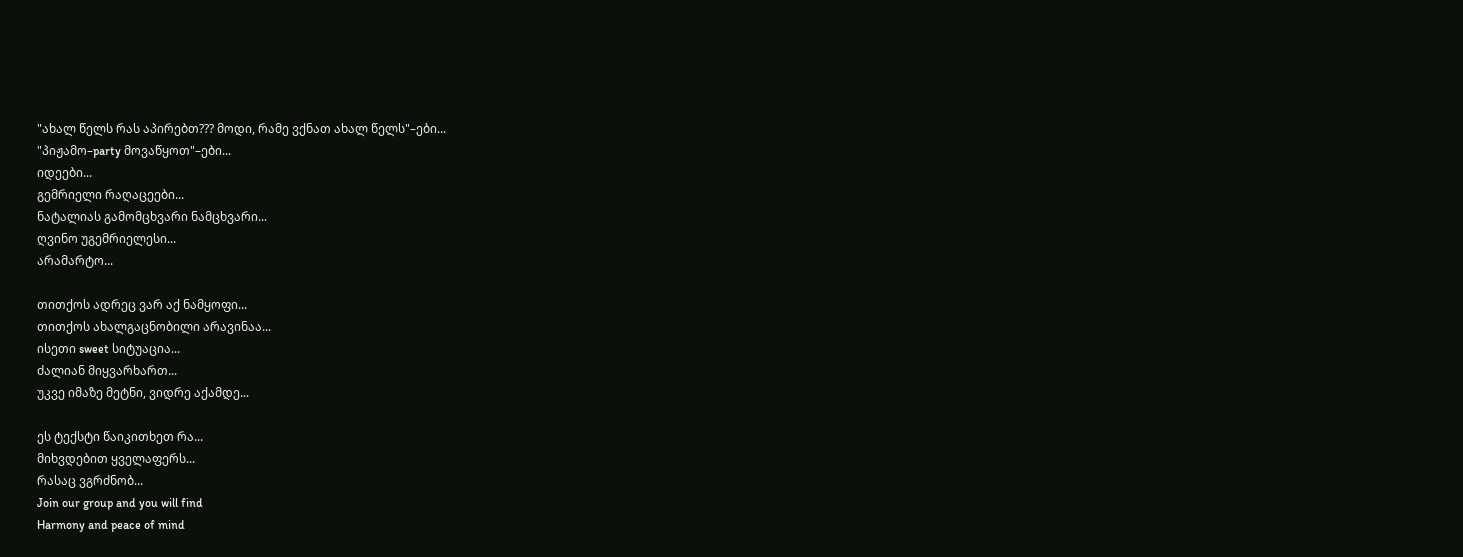"ახალ წელს რას აპირებთ??? მოდი, რამე ვქნათ ახალ წელს"–ები...
"პიჟამო–party მოვაწყოთ"–ები...
იდეები...
გემრიელი რაღაცეები...
ნატალიას გამომცხვარი ნამცხვარი...
ღვინო უგემრიელესი...
არამარტო...

თითქოს ადრეც ვარ აქ ნამყოფი...
თითქოს ახალგაცნობილი არავინაა...
ისეთი sweet სიტუაცია...
ძალიან მიყვარხართ...
უკვე იმაზე მეტნი, ვიდრე აქამდე...

ეს ტექსტი წაიკითხეთ რა...
მიხვდებით ყველაფერს...
რასაც ვგრძნობ...
Join our group and you will find
Harmony and peace of mind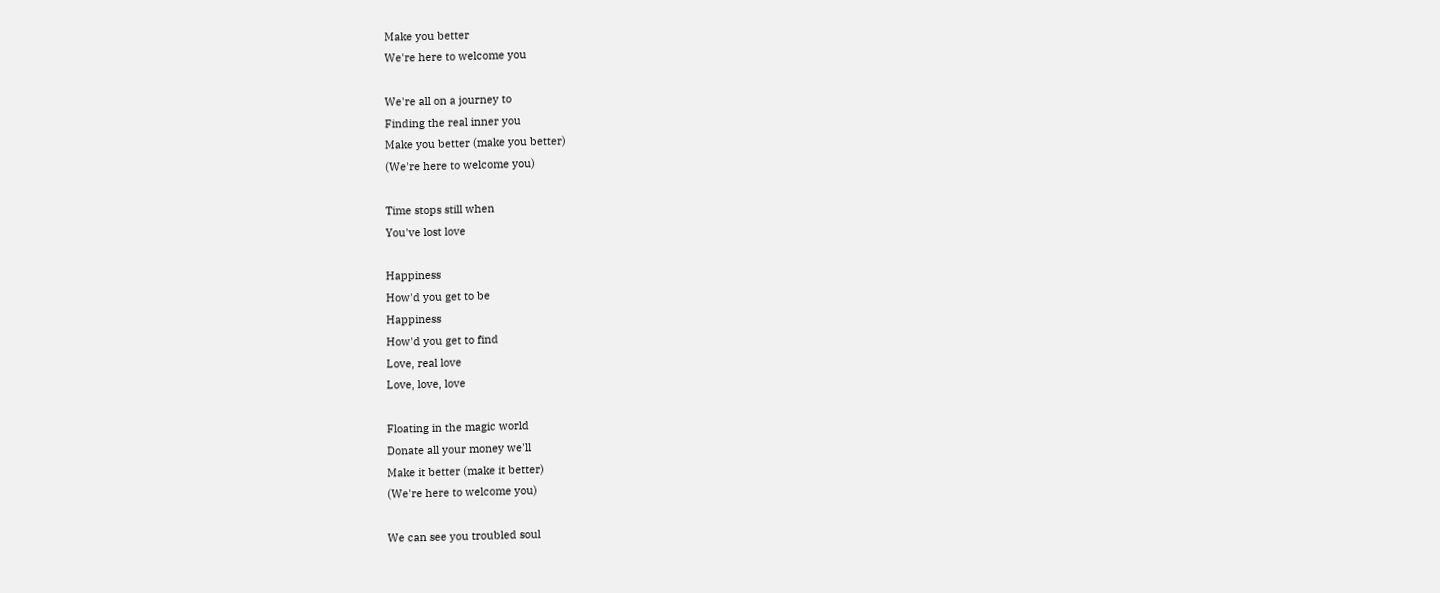Make you better
We're here to welcome you

We're all on a journey to
Finding the real inner you
Make you better (make you better)
(We're here to welcome you)

Time stops still when
You've lost love

Happiness
How'd you get to be
Happiness
How'd you get to find
Love, real love
Love, love, love

Floating in the magic world
Donate all your money we'll
Make it better (make it better)
(We're here to welcome you)

We can see you troubled soul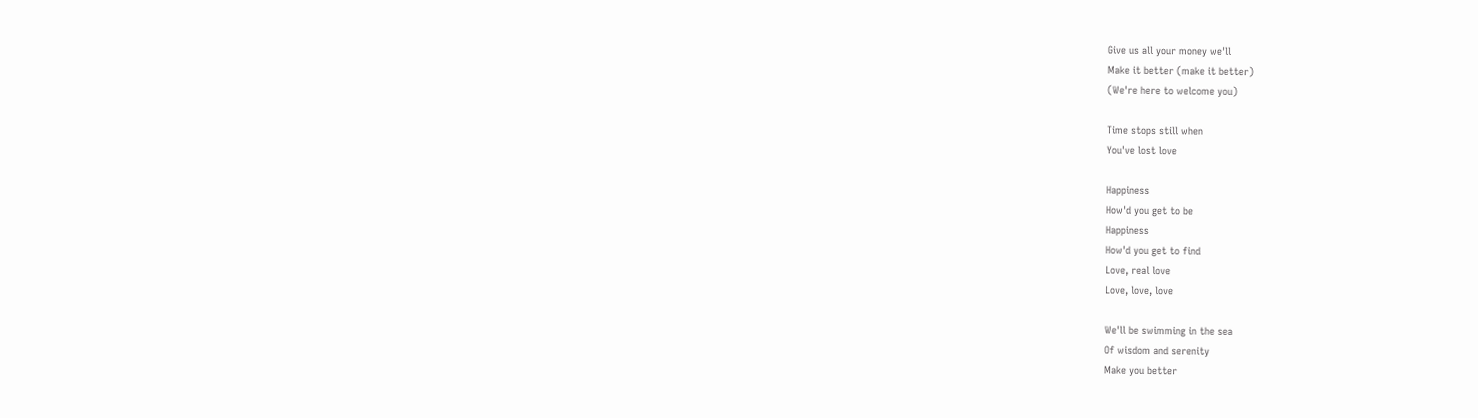Give us all your money we'll
Make it better (make it better)
(We're here to welcome you)

Time stops still when
You've lost love

Happiness
How'd you get to be
Happiness
How'd you get to find
Love, real love
Love, love, love

We'll be swimming in the sea
Of wisdom and serenity
Make you better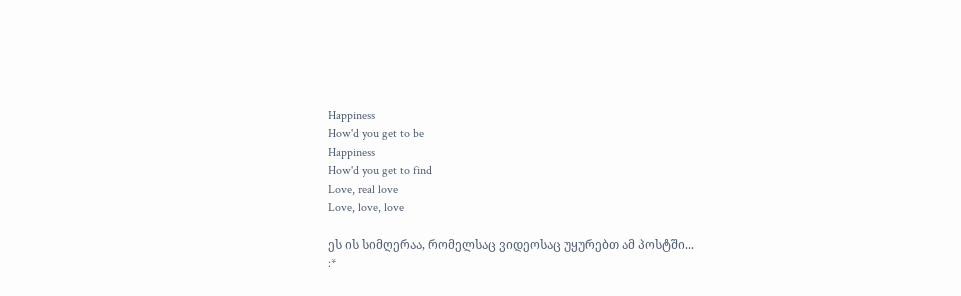Happiness
How'd you get to be
Happiness
How'd you get to find
Love, real love
Love, love, love

ეს ის სიმღერაა, რომელსაც ვიდეოსაც უყურებთ ამ პოსტში...
:*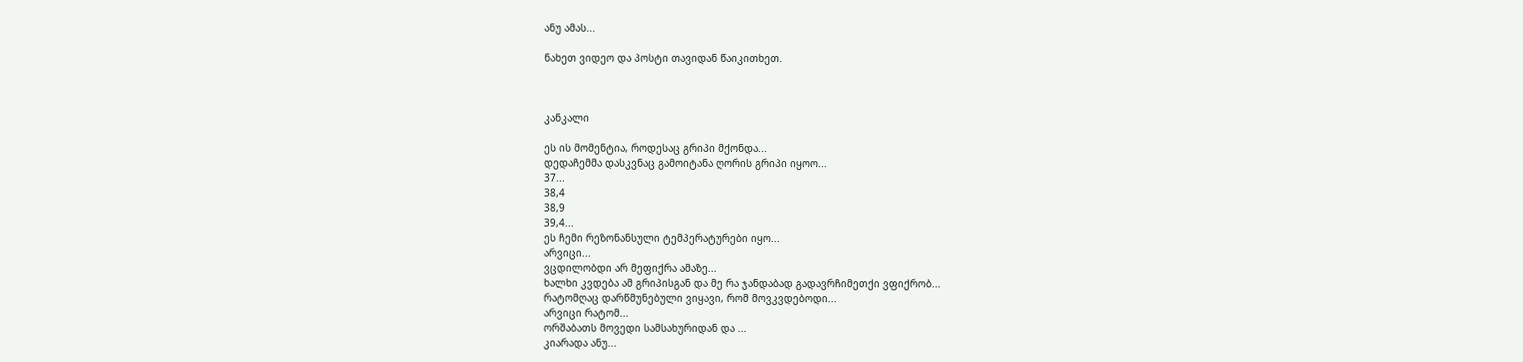ანუ ამას...

ნახეთ ვიდეო და პოსტი თავიდან წაიკითხეთ.



კანკალი

ეს ის მომენტია, როდესაც გრიპი მქონდა...
დედაჩემმა დასკვნაც გამოიტანა ღორის გრიპი იყოო...
37...
38,4
38,9
39,4...
ეს ჩემი რეზონანსული ტემპერატურები იყო...
არვიცი...
ვცდილობდი არ მეფიქრა ამაზე...
ხალხი კვდება ამ გრიპისგან და მე რა ჯანდაბად გადავრჩიმეთქი ვფიქრობ...
რატომღაც დარწმუნებული ვიყავი, რომ მოვკვდებოდი...
არვიცი რატომ...
ორშაბათს მოვედი სამსახურიდან და ...
კიარადა ანუ...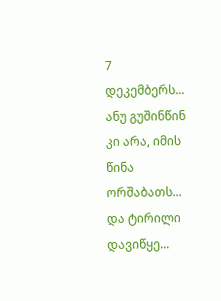7 დეკემბერს...
ანუ გუშინწინ კი არა, იმის წინა ორშაბათს...
და ტირილი დავიწყე...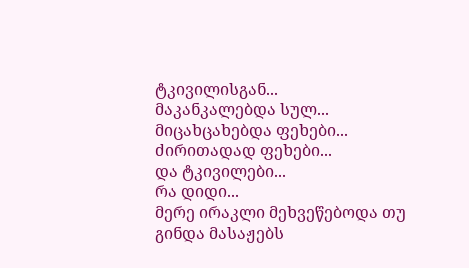ტკივილისგან...
მაკანკალებდა სულ...
მიცახცახებდა ფეხები...
ძირითადად ფეხები...
და ტკივილები...
რა დიდი...
მერე ირაკლი მეხვეწებოდა თუ გინდა მასაჟებს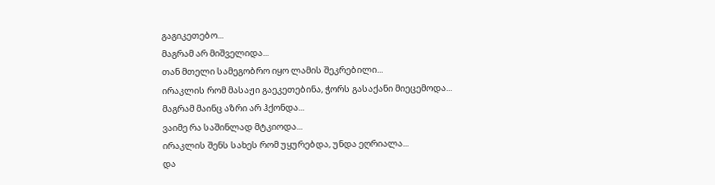გაგიკეთებო...
მაგრამ არ მიშველიდა...
თან მთელი სამეგობრო იყო ლამის შეკრებილი...
ირაკლის რომ მასაჟი გაეკეთებინა, ჭორს გასაქანი მიეცემოდა...
მაგრამ მაინც აზრი არ ჰქონდა...
ვაიმე რა საშინლად მტკიოდა...
ირაკლის შენს სახეს რომ უყურებდა, უნდა ეღრიალა...
და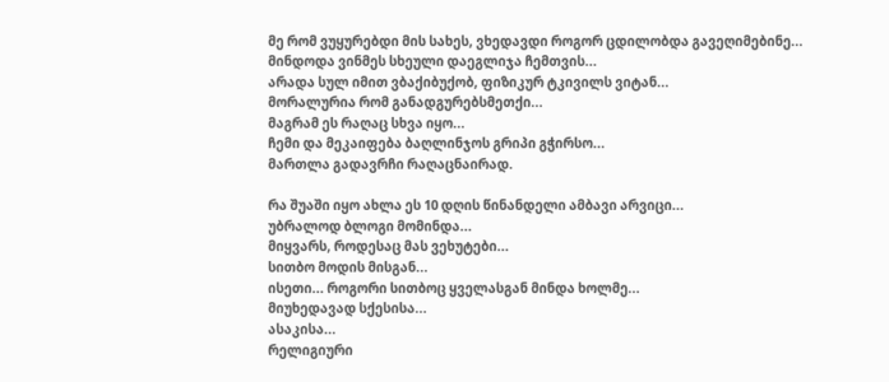მე რომ ვუყურებდი მის სახეს, ვხედავდი როგორ ცდილობდა გავეღიმებინე...
მინდოდა ვინმეს სხეული დაეგლიჯა ჩემთვის...
არადა სულ იმით ვბაქიბუქობ, ფიზიკურ ტკივილს ვიტან...
მორალურია რომ განადგურებსმეთქი...
მაგრამ ეს რაღაც სხვა იყო...
ჩემი და მეკაიფება ბაღლინჯოს გრიპი გჭირსო...
მართლა გადავრჩი რაღაცნაირად.

რა შუაში იყო ახლა ეს 10 დღის წინანდელი ამბავი არვიცი...
უბრალოდ ბლოგი მომინდა...
მიყვარს, როდესაც მას ვეხუტები...
სითბო მოდის მისგან...
ისეთი... როგორი სითბოც ყველასგან მინდა ხოლმე...
მიუხედავად სქესისა...
ასაკისა...
რელიგიური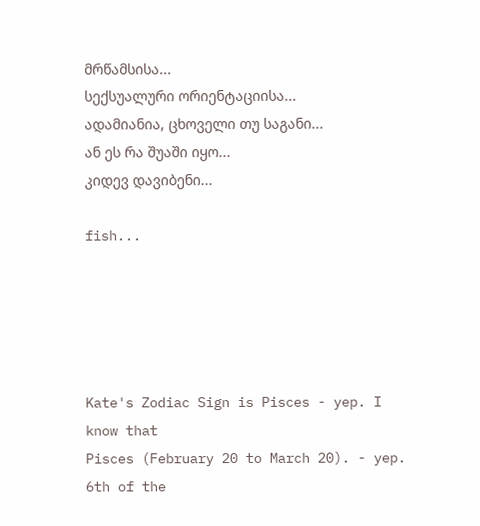მრწამსისა...
სექსუალური ორიენტაციისა...
ადამიანია, ცხოველი თუ საგანი...
ან ეს რა შუაში იყო...
კიდევ დავიბენი...

fish...





Kate's Zodiac Sign is Pisces - yep. I know that
Pisces (February 20 to March 20). - yep. 6th of the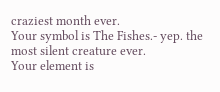craziest month ever.
Your symbol is The Fishes.- yep. the most silent creature ever.
Your element is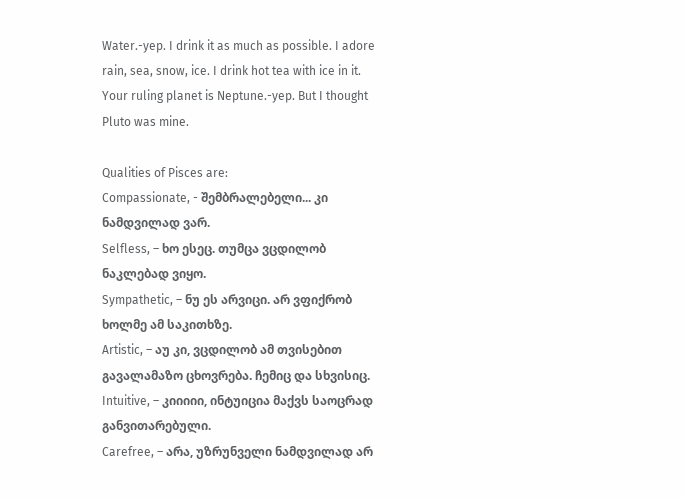Water.-yep. I drink it as much as possible. I adore rain, sea, snow, ice. I drink hot tea with ice in it.
Your ruling planet is Neptune.-yep. But I thought Pluto was mine.

Qualities of Pisces are:
Compassionate, - შემბრალებელი... კი ნამდვილად ვარ.
Selfless, – ხო ესეც. თუმცა ვცდილობ ნაკლებად ვიყო.
Sympathetic, – ნუ ეს არვიცი. არ ვფიქრობ ხოლმე ამ საკითხზე.
Artistic, – აუ კი, ვცდილობ ამ თვისებით გავალამაზო ცხოვრება. ჩემიც და სხვისიც.
Intuitive, – კიიიიი, ინტუიცია მაქვს საოცრად განვითარებული.
Carefree, – არა, უზრუნველი ნამდვილად არ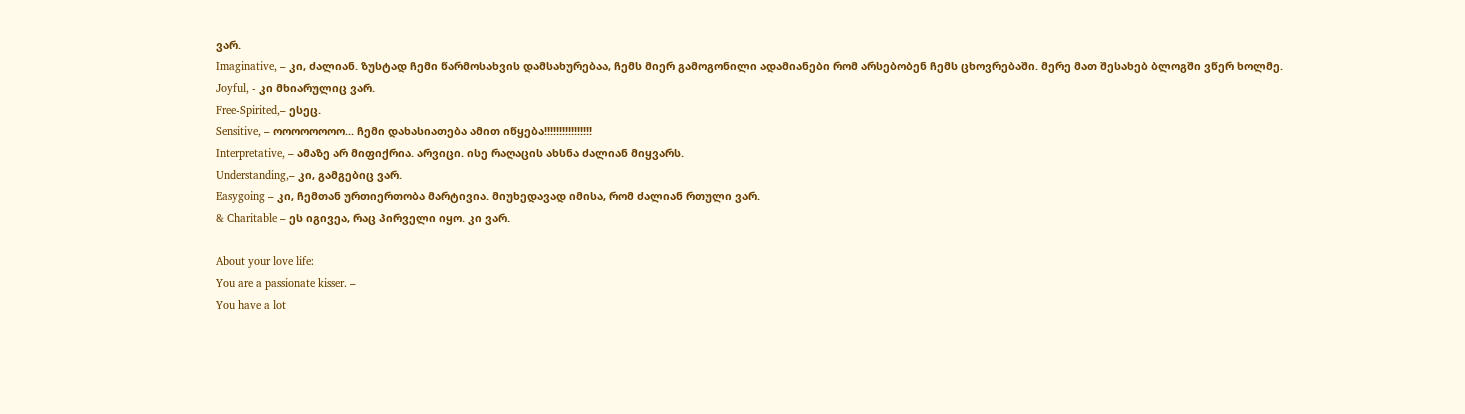ვარ.
Imaginative, – კი, ძალიან. ზუსტად ჩემი წარმოსახვის დამსახურებაა, ჩემს მიერ გამოგონილი ადამიანები რომ არსებობენ ჩემს ცხოვრებაში. მერე მათ შესახებ ბლოგში ვწერ ხოლმე.
Joyful, - კი მხიარულიც ვარ.
Free-Spirited,– ესეც.
Sensitive, – ოოოოოოოო... ჩემი დახასიათება ამით იწყება!!!!!!!!!!!!!!!!
Interpretative, – ამაზე არ მიფიქრია. არვიცი. ისე რაღაცის ახსნა ძალიან მიყვარს.
Understanding,– კი, გამგებიც ვარ.
Easygoing – კი, ჩემთან ურთიერთობა მარტივია. მიუხედავად იმისა, რომ ძალიან რთული ვარ.
& Charitable – ეს იგივეა, რაც პირველი იყო. კი ვარ.

About your love life:
You are a passionate kisser. –
You have a lot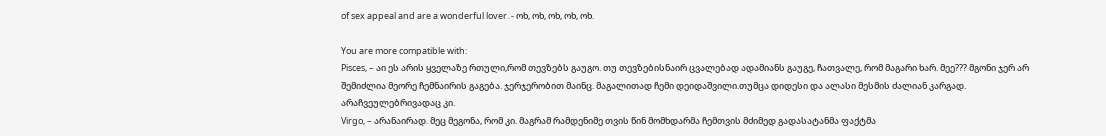of sex appeal and are a wonderful lover. - ოხ, ოხ, ოხ, ოხ, ოხ.

You are more compatible with:
Pisces, – აი ეს არის ყველაზე რთული,რომ თევზებს გაუგო. თუ თევზებისნაირ ცვალებად ადამიანს გაუგე, ჩათვალე, რომ მაგარი ხარ. მეე??? მგონი ჯერ არ შემიძლია მეორე ჩემნაირის გაგება. ჯერჯერობით მაინც. მაგალითად ჩემი დეიდაშვილი.თუმცა დიდესი და ალასი მესმის ძალიან კარგად. არაჩვეულებრივადაც კი.
Virgo, – არანაირად. მეც მეგონა, რომ კი. მაგრამ რამდენიმე თვის წინ მომხდარმა ჩემთვის მძიმედ გადასატანმა ფაქტმა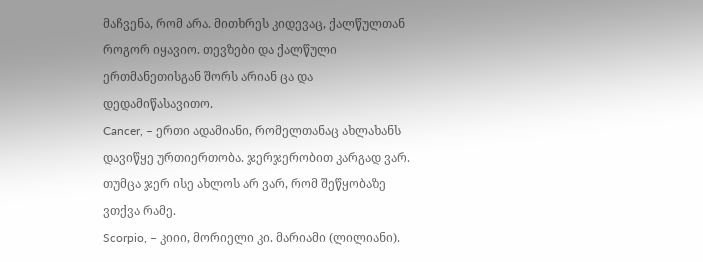მაჩვენა, რომ არა. მითხრეს კიდევაც, ქალწულთან როგორ იყავიო. თევზები და ქალწული ერთმანეთისგან შორს არიან ცა და დედამიწასავითო.
Cancer, – ერთი ადამიანი, რომელთანაც ახლახანს დავიწყე ურთიერთობა. ჯერჯერობით კარგად ვარ. თუმცა ჯერ ისე ახლოს არ ვარ, რომ შეწყობაზე ვთქვა რამე.
Scorpio, – კიიი, მორიელი კი. მარიამი (ლილიანი).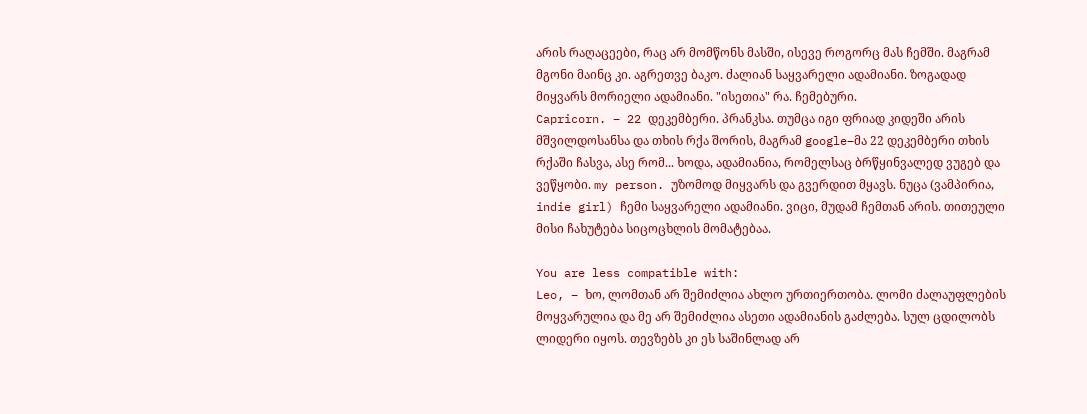არის რაღაცეები, რაც არ მომწონს მასში, ისევე როგორც მას ჩემში. მაგრამ მგონი მაინც კი. აგრეთვე ბაკო. ძალიან საყვარელი ადამიანი. ზოგადად მიყვარს მორიელი ადამიანი. "ისეთია" რა. ჩემებური.
Capricorn. – 22 დეკემბერი. პრანკსა. თუმცა იგი ფრიად კიდეში არის მშვილდოსანსა და თხის რქა შორის, მაგრამ google–მა 22 დეკემბერი თხის რქაში ჩასვა, ასე რომ... ხოდა, ადამიანია, რომელსაც ბრწყინვალედ ვუგებ და ვეწყობი. my person. უზომოდ მიყვარს და გვერდით მყავს. ნუცა (ვამპირია, indie girl) ჩემი საყვარელი ადამიანი. ვიცი, მუდამ ჩემთან არის. თითეული მისი ჩახუტება სიცოცხლის მომატებაა.

You are less compatible with:
Leo, – ხო, ლომთან არ შემიძლია ახლო ურთიერთობა. ლომი ძალაუფლების მოყვარულია და მე არ შემიძლია ასეთი ადამიანის გაძლება. სულ ცდილობს ლიდერი იყოს. თევზებს კი ეს საშინლად არ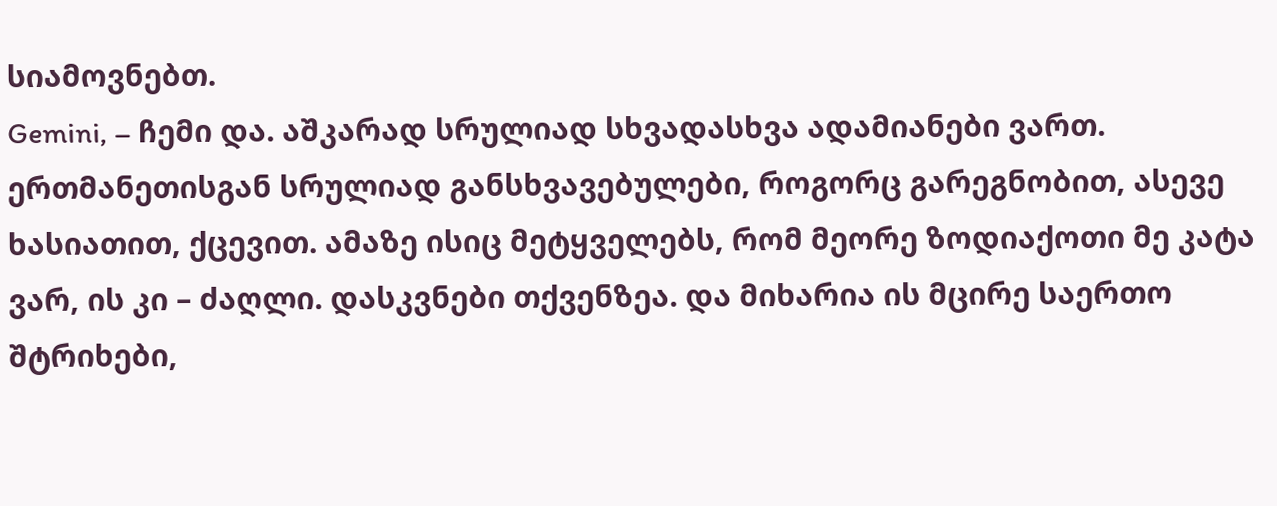სიამოვნებთ.
Gemini, – ჩემი და. აშკარად სრულიად სხვადასხვა ადამიანები ვართ. ერთმანეთისგან სრულიად განსხვავებულები, როგორც გარეგნობით, ასევე ხასიათით, ქცევით. ამაზე ისიც მეტყველებს, რომ მეორე ზოდიაქოთი მე კატა ვარ, ის კი – ძაღლი. დასკვნები თქვენზეა. და მიხარია ის მცირე საერთო შტრიხები,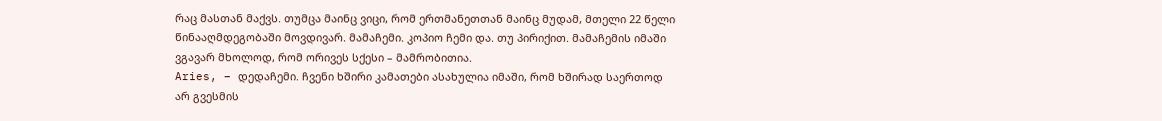რაც მასთან მაქვს. თუმცა მაინც ვიცი, რომ ერთმანეთთან მაინც მუდამ, მთელი 22 წელი წინააღმდეგობაში მოვდივარ. მამაჩემი. კოპიო ჩემი და. თუ პირიქით. მამაჩემის იმაში ვგავარ მხოლოდ, რომ ორივეს სქესი – მამრობითია.
Aries, – დედაჩემი. ჩვენი ხშირი კამათები ასახულია იმაში, რომ ხშირად საერთოდ არ გვესმის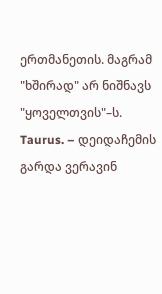ერთმანეთის. მაგრამ "ხშირად" არ ნიშნავს "ყოველთვის"–ს.
Taurus. – დეიდაჩემის გარდა ვერავინ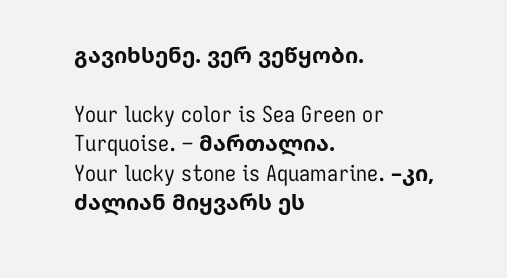გავიხსენე. ვერ ვეწყობი.

Your lucky color is Sea Green or Turquoise. – მართალია.
Your lucky stone is Aquamarine. –კი, ძალიან მიყვარს ეს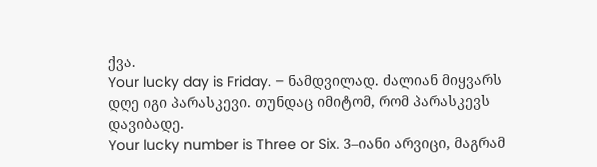ქვა.
Your lucky day is Friday. – ნამდვილად. ძალიან მიყვარს დღე იგი პარასკევი. თუნდაც იმიტომ, რომ პარასკევს დავიბადე.
Your lucky number is Three or Six. 3–იანი არვიცი, მაგრამ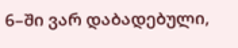6–ში ვარ დაბადებული,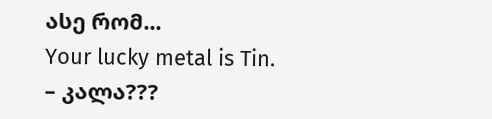ასე რომ...
Your lucky metal is Tin. – კალა???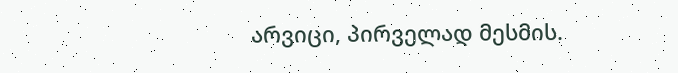არვიცი, პირველად მესმის.